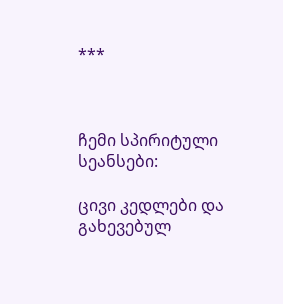***



ჩემი სპირიტული სეანსები:

ცივი კედლები და გახევებულ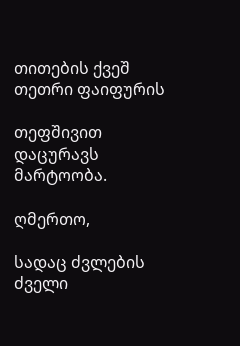თითების ქვეშ თეთრი ფაიფურის

თეფშივით დაცურავს მარტოობა.

ღმერთო,

სადაც ძვლების ძველი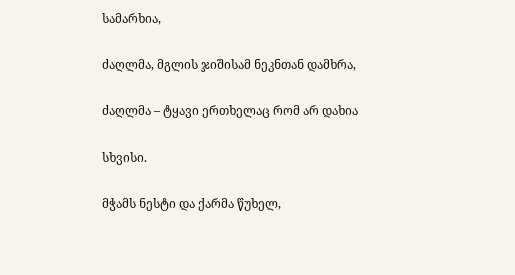სამარხია,

ძაღლმა, მგლის ჯიშისამ ნეკნთან დამხრა,

ძაღლმა – ტყავი ერთხელაც რომ არ დახია

სხვისი.

მჭამს ნესტი და ქარმა წუხელ,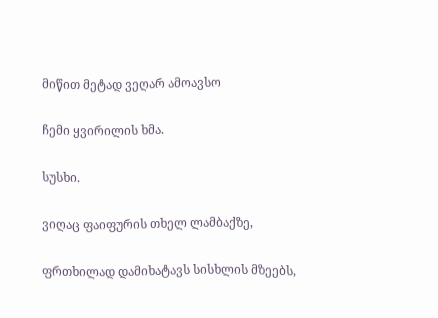მიწით მეტად ვეღარ ამოავსო

ჩემი ყვირილის ხმა.

სუსხი.

ვიღაც ფაიფურის თხელ ლამბაქზე,

ფრთხილად დამიხატავს სისხლის მზეებს,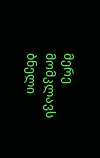მერე მომკლავს ბნელი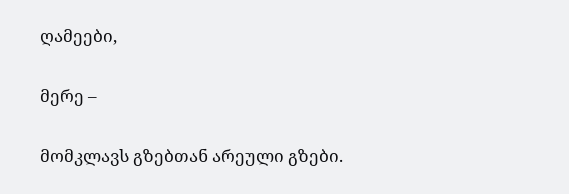ღამეები,

მერე –

მომკლავს გზებთან არეული გზები.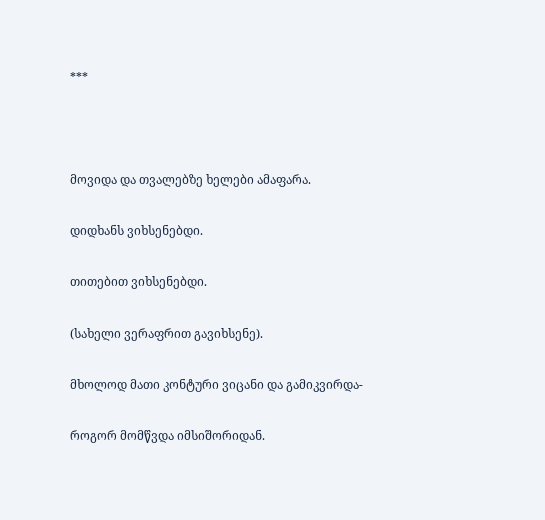***



მოვიდა და თვალებზე ხელები ამაფარა.

დიდხანს ვიხსენებდი.

თითებით ვიხსენებდი.

(სახელი ვერაფრით გავიხსენე).

მხოლოდ მათი კონტური ვიცანი და გამიკვირდა-

როგორ მომწვდა იმსიშორიდან.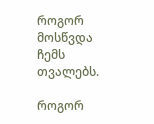როგორ მოსწვდა ჩემს თვალებს.

როგორ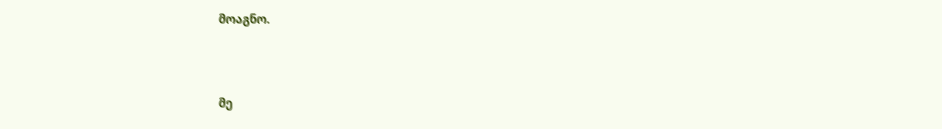მოაგნო.



მე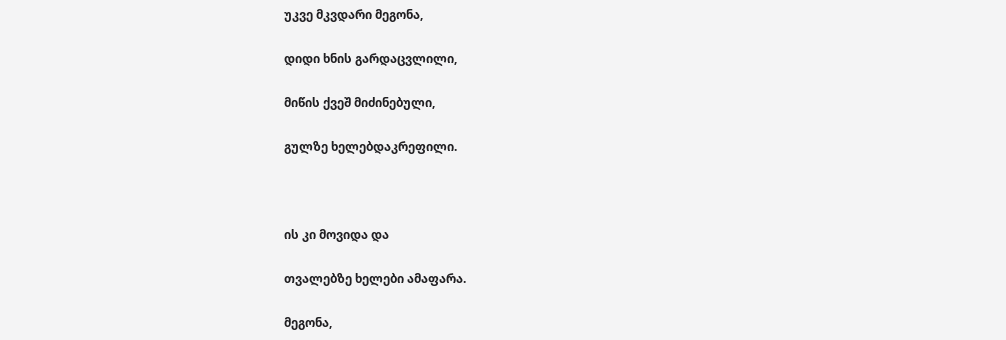უკვე მკვდარი მეგონა,

დიდი ხნის გარდაცვლილი,

მიწის ქვეშ მიძინებული,

გულზე ხელებდაკრეფილი.



ის კი მოვიდა და

თვალებზე ხელები ამაფარა.

მეგონა,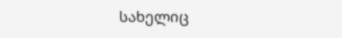სახელიც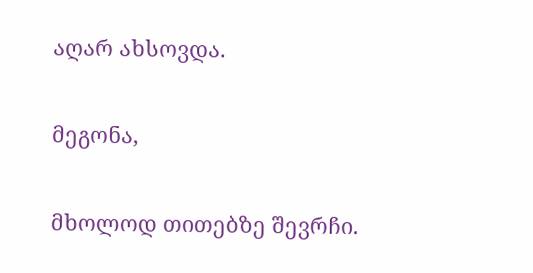აღარ ახსოვდა.

მეგონა,

მხოლოდ თითებზე შევრჩი.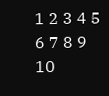1 2 3 4 5 6 7 8 9 10